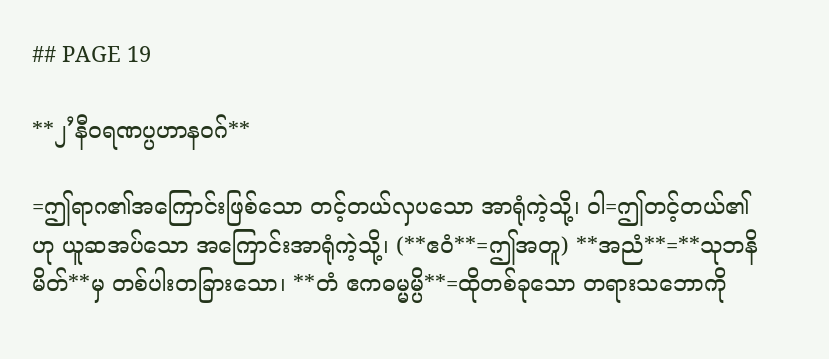## PAGE 19

**၂’နီဝရဏပ္ပဟာနဝဂ်**

=ဤရာဂ၏အကြောင်းဖြစ်သော တင့်တယ်လှပသော အာရုံကဲ့သို့၊ ဝါ=ဤတင့်တယ်၏ဟု ယူဆအပ်သော အကြောင်းအာရုံကဲ့သို့၊ (**ဧဝံ**=ဤအတူ) **အညံ**=**သုဘနိမိတ်**မှ တစ်ပါးတခြားသော၊ **တံ ဧကဓမ္မမ္ပိ**=ထိုတစ်ခုသော တရားသဘောကို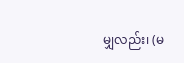မျှလည်း၊ (မ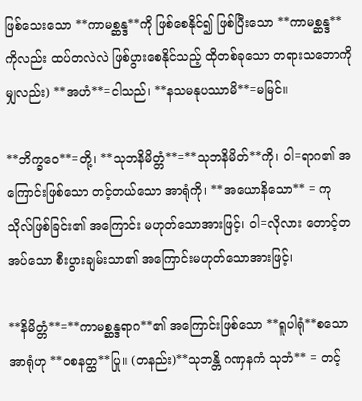ဖြစ်သေးသော **ကာမစ္ဆန္ဒ**ကို ဖြစ်စေနိုင်၍ ဖြစ်ပြီးသော **ကာမစ္ဆန္ဒ**ကိုလည်း ထပ်တလဲလဲ ဖြစ်ပွားစေနိုင်သည့် ထိုတစ်ခုသော တရားသဘောကို မျှလည်း) **အဟံ**=ငါသည်၊ **နသမနုပဿာမိ**=မမြင်။

**ဘိက္ခဝေ**=တို့၊ **သုဘနိမိတ္တံ**=**သုဘနိမိတ်**ကို၊ ဝါ=ရာဂ၏ အကြောင်းဖြစ်သော တင့်တယ်သော အာရုံကို၊ **အယောနိသော** = ကုသိုလ်ဖြစ်ခြင်း၏ အကြောင်း မဟုတ်သောအားဖြင့်၊ ဝါ=လိုလား တောင့်တအပ်သော စီးပွားချမ်းသာ၏ အကြောင်းမဟုတ်သောအားဖြင့်၊

**နိမိတ္တံ**=**ကာမစ္ဆန္ဒရာဂ**၏ အကြောင်းဖြစ်သော **ရူပါရုံ**စသော အာရုံဟု **ဝစနတ္ထ**ပြု။ (တနည်း)**သုဘန္တိ ဂဏှနကံ သုဘံ** = တင့်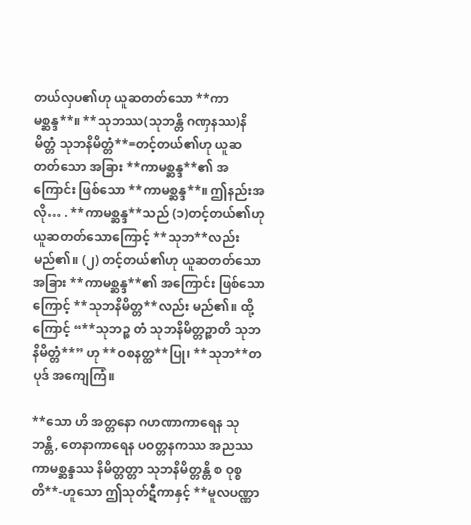တယ်လှပ၏ဟု ယူဆတတ်သော **ကာမစ္ဆန္ဒ**။ **သုဘဿ(သုဘန္တိ ဂဏှနဿ)နိမိတ္တံ သုဘနိမိတ္တံ**=တင့်တယ်၏ဟု ယူဆတတ်သော အခြား **ကာမစ္ဆန္ဒ**၏ အကြောင်း ဖြစ်သော **ကာမစ္ဆန္ဒ**။ ဤနည်းအလို… . **ကာမစ္ဆန္ဒ**သည် (၁)တင့်တယ်၏ဟု ယူဆတတ်သောကြောင့် **သုဘ**လည်းမည်၏။ (၂) တင့်တယ်၏ဟု ယူဆတတ်သော အခြား **ကာမစ္ဆန္ဒ**၏ အကြောင်း ဖြစ်သောကြောင့် **သုဘနိမိတ္တ**လည်း မည်၏။ ထို့ကြောင့် “**သုဘဉ္စ တံ သုဘနိမိတ္တဉ္စာတိ သုဘနိမိတ္တံ**” ဟု **ဝစနတ္ထ**ပြု၊ **သုဘ**တပုဒ် အကျေကြံ။

**သော ဟိ အတ္တနော ဂဟဏာကာရေန သုဘန္တိ, တေနာကာရေန ပဝတ္တနကဿ အညဿ ကာမစ္ဆန္ဒဿ နိမိတ္တတ္တာ သုဘနိမိတ္တန္တိ စ ဝုစ္စတိ**-ဟူသော ဤသုတ်ဋီကာနှင့် **မူလပဏ္ဏာ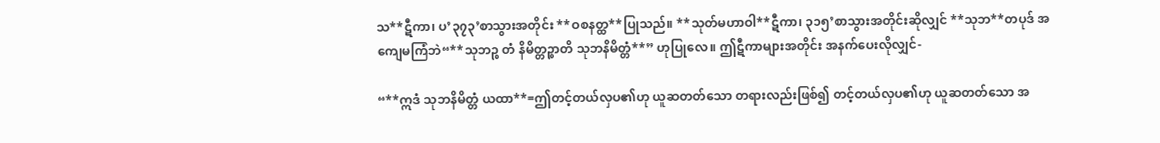သ**ဋီကာ၊ ပ’၃၇၃’စာသွားအတိုင်း **ဝစနတ္ထ**ပြုသည်။ **သုတ်မဟာဝါ**ဋီကာ၊ ၃၁၅’စာသွားအတိုင်းဆိုလျှင် **သုဘ**တပုဒ် အကျေမကြံဘဲ“**သုဘဉ္စ တံ နိမိတ္တဉ္စာတိ သုဘနိမိတ္တံ**” ဟုပြုလေ။ ဤဋီကာများအတိုင်း အနက်ပေးလိုလျှင်-

“**ဣဒံ သုဘနိမိတ္တံ ယထာ**=ဤတင့်တယ်လှပ၏ဟု ယူဆတတ်သော တရားလည်းဖြစ်၍ တင့်တယ်လှပ၏ဟု ယူဆတတ်သော အ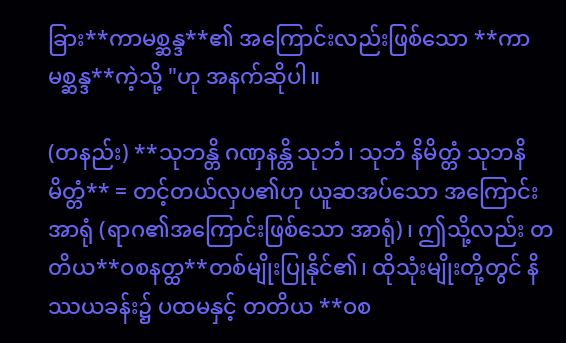ခြား**ကာမစ္ဆန္ဒ**၏ အကြောင်းလည်းဖြစ်သော **ကာမစ္ဆန္ဒ**ကဲ့သို့ "ဟု အနက်ဆိုပါ။

(တနည်း) **သုဘန္တိ ဂဏှနန္တိ သုဘံ၊ သုဘံ နိမိတ္တံ သုဘနိမိတ္တံ** = တင့်တယ်လှပ၏ဟု ယူဆအပ်သော အကြောင်းအာရုံ (ရာဂ၏အကြောင်းဖြစ်သော အာရုံ)၊ ဤသို့လည်း တတိယ**ဝစနတ္ထ**တစ်မျိုးပြုနိုင်၏၊ ထိုသုံးမျိုးတို့တွင် နိဿယခန်း၌ ပထမနှင့် တတိယ **ဝစ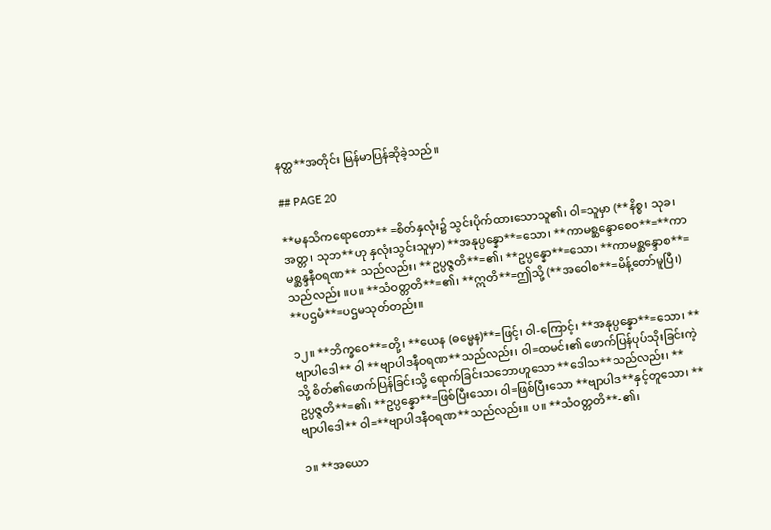နတ္ထ**အတိုင်း မြန်မာပြန်ဆိုခဲ့သည်။

## PAGE 20

**မနသိကရောတော** =စိတ်နှလုံး၌ သွင်းပိုက်ထားသောသူ၏၊ ဝါ=သူမှာ (**နိစ္စ၊ သုခ၊ အတ္တ၊ သုဘ**ဟု နှလုံးသွင်းသူမှာ) **အနုပ္ပန္နော**=သော၊ **ကာမစ္ဆန္ဒောစေဝ**=**ကာမစ္ဆန္ဒနီဝရဏ** သည်လည်း၊ **ဥပ္ပဇ္ဇတိ**=၏၊ **ဥပ္ပန္နော**=သော၊ **ကာမစ္ဆန္ဒောစ**=သည်လည်း ။ပ။ **သံဝတ္တတိ**=၏၊ **ဣတိ**=ဤသို့ (**အဝေါစ**=မိန့်တော်မူပြီ၊) **ပဌမံ**=ပဌမသုတ်တည်း။

၁၂။ **ဘိက္ခဝေ**=တို့၊ **ယေန (ဓမ္မေန)**=ဖြင့်၊ ဝါ-ကြောင့်၊ **အနုပ္ပန္နော**=သော၊ **ဗျာပါဒေါ** ဝါ **ဗျာပါဒနီဝရဏ**သည်လည်း၊ ဝါ=ထမင်း၏ ဖောက်ပြန်ပုပ်သိုးခြင်းကဲ့သို့ စိတ်၏ဖောက်ပြန်ခြင်းသို့ ရောက်ခြင်းသဘောဟူသော **ဒေါသ**သည်လည်း၊ **ဥပ္ပဇ္ဇတိ**=၏၊ **ဥပ္ပန္နော**=ဖြစ်ပြီးသော၊ ဝါ=ဖြစ်ပြီးသော **ဗျာပါဒ**နှင့်တူသော၊ **ဗျာပါဒေါ** ဝါ=**ဗျာပါဒနီဝရဏ**သည်လည်း။ ပ။ **သံဝတ္တတိ**-၏၊

၁။ **အယော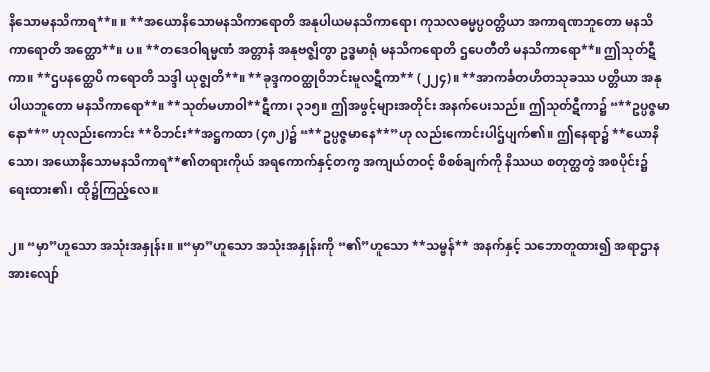နိသောမနသိကာရ**။ ။ **အယောနိသောမနသိကာရောတိ အနုပါယမနသိကာရော၊ ကုသလဓမ္မပ္ပဝတ္တိယာ အကာရဏဘူတော မနသိကာရောတိ အတ္ထော**။ ပ။ **တဒေဝါရမ္မဏံ အတ္တာနံ အနုဗဇ္ဈိတွာ ဥဒ္ဓမာရုံ မနသိကရောတိ ဌပေတီတိ မနသိကာရော**။ ဤသုတ်ဋီကာ။ **ဌပနတ္ထေပိ ကရောတိ သဒ္ဒါ ယုဇ္ဈတိ**။ **ခုဒ္ဒကဝတ္ထုဝိဘင်းမူလဋီကာ** (၂၂၄)။ **အာကင်္ခတဟိတသုခဿ ပတ္တိယာ အနုပါယဘူတော မနသိကာရော**။ **သုတ်မဟာဝါ**ဋီကာ၊ ၃၁၅။ ဤအဖွင့်များအတိုင်း အနက်ပေးသည်။ ဤသုတ်ဋီကာ၌ “**ဥပ္ပဇ္ဇမာနော**” ဟုလည်းကောင်း **ဝိဘင်း**အဋ္ဌကထာ (၄၈၂)၌ “**ဥပ္ပဇ္ဇမာနေ**”ဟု လည်းကောင်းပါဌ်ပျက်၏။ ဤနေရာ၌ **ယောနိသော၊ အယောနိသောမနသိကာရ**၏တရားကိုယ် အရကောက်နှင့်တကွ အကျယ်တဝင့် စိစစ်ချက်ကို နိဿယ စတုတ္ထတွဲ အစပိုင်း၌ ရေးထား၏၊ ထို၌ကြည့်လေ။

၂။ “မှာ”ဟူသော အသုံးအနှုန်း။ ။“မှာ”ဟူသော အသုံးအနှုန်းကို “၏”ဟူသော **သမ္ဗန်** အနက်နှင့် သဘောတူထား၍ အရာဌာနအားလျော်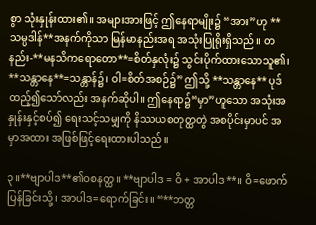စွာ သုံးနှုန်းထား၏။ အများအားဖြင့် ဤနေရာမျိုး၌ “အား”ဟု **သမ္ပဒါန်**အနက်ကိုသာ မြန်မာနည်းအရ အသုံးပြုရိုးရှိသည်။ တနည်း-**မနသိကရောတော**=စိတ်နှလုံး၌ သွင်းပိုက်ထားသောသူ၏၊ **သန္တာနေ**=သန္တာန်၌၊ ဝါ=စိတ်အစဉ်၌” ဤသို့ **သန္တာနေ** ပုဒ်ထည့်၍သော်လည်း အနက်ဆိုပါ။ ဤနေရာ၌“မှာ”ဟူသော အသုံးအနှုန်းနှင့်စပ်၍ ရေးသင့်သမျှကို နိဿယစတုတ္ထတွဲ အစပိုင်းမှာပင် အမှာအထား အဖြစ်ဖြင့်ရေးထားပါသည်။

၃။**ဗျာပါဒ**၏ဝစနတ္ထ။ **ဗျာပါဒ = ဝိ + အာပါဒ**။ ဝိ=ဖောက်ပြန်ခြင်းသို့၊ အာပါဒ=ရောက်ခြင်း။ “**ဘတ္တ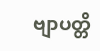ဗျာပတ္တိ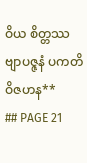ဝိယ စိတ္တဿ ဗျာပဇ္ဇနံ ပကတိဝိဇဟန**
## PAGE 21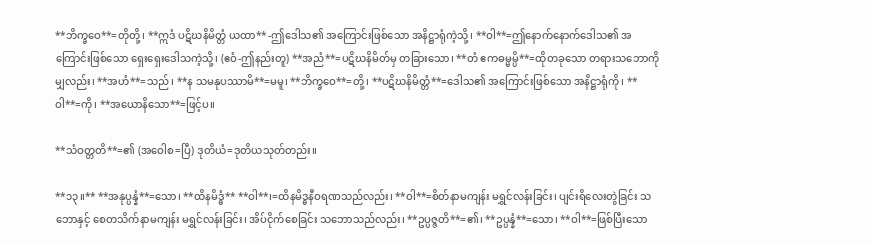**ဘိက္ခဝေ**=တိုတို့၊ **ဣဒံ ပဋိဃနိမိတ္တံ ယထာ** -ဤဒေါသ၏ အကြောင်းဖြစ်သော အနိဋ္ဌာရုံကဲ့သို့၊ **ဝါ**=ဤနောက်နောက်ဒေါသ၏ အကြောင်းဖြစ်သော ရှေးရှေးဒေါသကဲ့သို့၊ (ဧဝံ-ဤနည်းတူ) **အညံ**=ပဋိဃနိမိတ်မှ တခြားသော၊ **တံ ဧကဓမ္မမ္ပိ**=ထိုတခုသော တရားသဘောကိုမျှလည်း၊ **အဟံ**=သည်၊ **န သမနုပဿာမိ**=မမူ၊ **ဘိက္ခဝေ**=တို့၊ **ပဋိဃနိမိတ္တံ**=ဒေါသ၏ အကြောင်းဖြစ်သော အနိဋ္ဌာရုံကို၊ **ဝါ**=ကို၊ **အယောနိသော**=ဖြင့်ပ။

**သံဝတ္တတိ**=၏ (အဝေါစ=ပြီ) ဒုတိယံ=ဒုတိယသုတ်တည်း။

**၁၃။** **အနုပ္ပန္နံ**=သော၊ **ထိနမိဒ္ဓံ** **ဝါ**၊=ထိနမိဒ္ဓနီဝရဏသည်လည်း၊ **ဝါ**=စိတ်နာမကျန်း မရွှင်လန်းခြင်း၊ ပျင်းရိလေးတွဲခြင်း သဘောနှင့် စေတသိက်နာမကျန်း မရွှင်လန်းခြင်း၊ အိပ်ငိုက်စေခြင်း သဘောသည်လည်း၊ **ဥပ္ပဇ္ဇတိ**=၏၊ **ဥပ္ပန္နံ**=သော၊ **ဝါ**=ဖြစ်ပြီးသော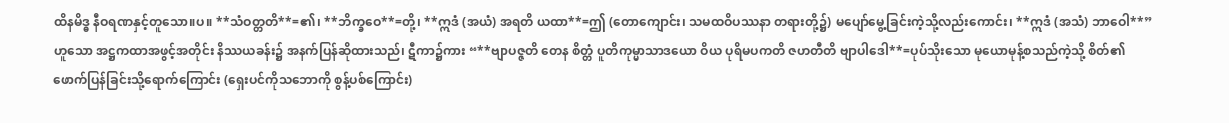ထိနမိဒ္ဓ နီဝရဏနှင့်တူသော။ပ။ **သံဝတ္တတိ**=၏၊ **ဘိက္ခဝေ**=တို့၊ **ဣဒံ (အယံ) အရတိ ယထာ**=ဤ (တောကျောင်း၊ သမထဝိပဿနာ တရားတို့၌) မပျော်မွေ့ခြင်းကဲ့သို့လည်းကောင်း၊ **ဣဒံ (အသံ) ဘာဝေါ**”ဟူသော အဋ္ဌကထာအဖွင့်အတိုင်း နိဿယခန်း၌ အနက်ပြန်ဆိုထားသည်၊ ဋီကာ၌ကား “**ဗျာပဇ္ဇတိ တေန စိတ္တံ ပူတိကုမ္မာသာဒယော ဝိယ ပုရိမပကတိ ဇဟတီတိ ဗျာပါဒေါ**=ပုပ်သိုးသော မုယောမုန့်စသည်ကဲ့သို့ စိတ်၏ဖောက်ပြန်ခြင်းသို့ရောက်ကြောင်း (ရှေးပင်ကိုသဘောကို စွန့်ပစ်ကြောင်း)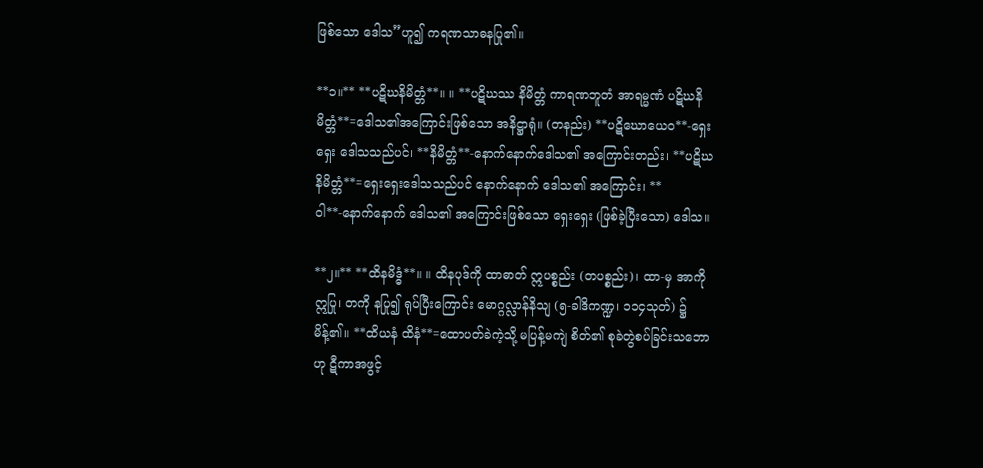ဖြစ်သော ဒေါသ”ဟူ၍ ကရဏသာဓနပြု၏။

**၁။** **ပဋိဃနိမိတ္တံ**။ ။ **ပဋိဃဿ နိမိတ္တံ ကာရဏဘူတံ အာရမ္မဏံ ပဋိဃနိမိတ္တံ**=ဒေါသ၏အကြောင်းဖြစ်သော အနိဋ္ဌာရုံ။ (တနည်း) **ပဋိဃောယေဝ**-ရှေးရှေး ဒေါသသည်ပင်၊ **နိမိတ္တံ**-နောက်နောက်ဒေါသ၏ အကြောင်းတည်း၊ **ပဋိဃနိမိတ္တံ**=ရှေးရှေးဒေါသသည်ပင် နောက်နောက် ဒေါသ၏ အကြောင်း၊ **ဝါ**-နောက်နောက် ဒေါသ၏ အကြောင်းဖြစ်သော ရှေးရှေး (ဖြစ်ခဲ့ပြီးသော) ဒေါသ။

**၂။** **ထိနမိဒ္ဓံ**။ ။ ထိနပုဒ်ကို ထာဓာတ် ဣပစ္စည်း (တပစ္စည်း)၊ ထာ-မှ အာကို ဣပြု၊ တကို နပြု၍ ရုပ်ပြီးကြောင်း မောဂ္ဂလ္လာန်နိသျ (၅-ခါဒိကဏ္ဍ၊ ၁၁၄သုတ်) ၌မိန့်၏။ **ထိယနံ ထိနံ**=ထောပတ်ခဲကဲ့သို့ မပြန့်မကျဲ စိတ်၏ စုခဲတွဲစပ်ခြင်းသဘောဟု ဋီကာအဖွင့်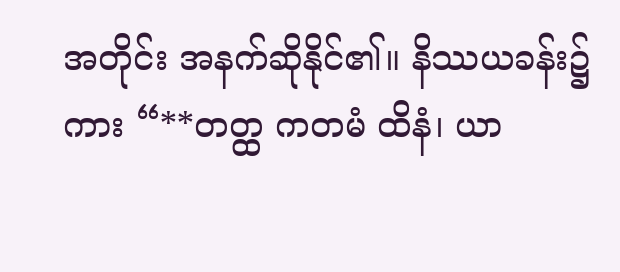အတိုင်း အနက်ဆိုနိုင်၏။ နိဿယခန်း၌ကား “**တတ္ထ ကတမံ ထိနံ၊ ယာ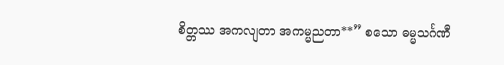စိတ္တဿ အကလျတာ အကမ္မညတာ**” စသော ဓမ္မသင်္ဂဏီ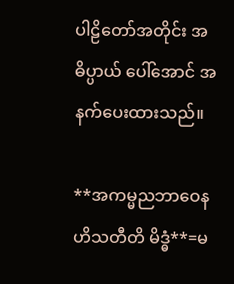ပါဠိတော်အတိုင်း အဓိပ္ပာယ် ပေါ်အောင် အနက်ပေးထားသည်။

**အကမ္မညဘာဝေန ဟိသတီတိ မိဒ္ဓံ**=မ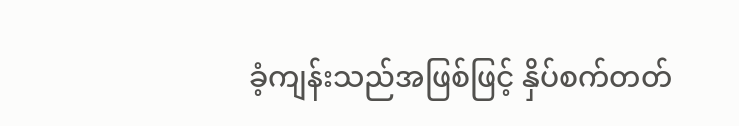ခံ့ကျန်းသည်အဖြစ်ဖြင့် နှိပ်စက်တတ်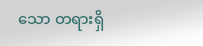သော တရားရှိ